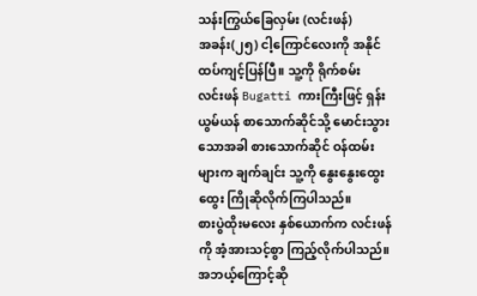သန်းကြွယ်ခြေလှမ်း (လင်းဖန်)
အခန်း(၂၅) ငါ့ကြောင်လေးကို အနိုင်ထပ်ကျင့်ပြန်ပြီ။ သူ့ကို ရိုက်စမ်း
လင်းဖန် Bugatti ကားကြီးဖြင့် ရှန်းယွမ်ယန် စာသောက်ဆိုင်သို့ မောင်းသွားသောအခါ စားသောက်ဆိုင် ဝန်ထမ်းများက ချက်ချင်း သူ့ကို နွေးနွေးထွေးထွေး ကြိုဆိုလိုက်ကြပါသည်။
စားပွဲထိုးမလေး နှစ်ယောက်က လင်းဖန်ကို အံ့အားသင့်စွာ ကြည့်လိုက်ပါသည်။
အဘယ့်ကြောင့်ဆို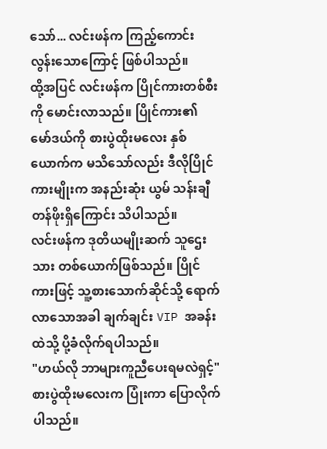သော်... လင်းဖန်က ကြည့်ကောင်းလွန်းသောကြောင့် ဖြစ်ပါသည်။
ထို့အပြင် လင်းဖန်က ပြိုင်ကားတစ်စီးကို မောင်းလာသည်။ ပြိုင်ကား၏ မော်ဒယ်ကို စားပွဲထိုးမလေး နှစ်ယောက်က မသိသော်လည်း ဒီလိုပြိုင်ကားမျိုးက အနည်းဆုံး ယွမ် သန်းချီ တန်ဖိုးရှိကြောင်း သိပါသည်။
လင်းဖန်က ဒုတိယမျိုးဆက် သူဌေးသား တစ်ယောက်ဖြစ်သည်။ ပြိုင်ကားဖြင့် သူ့စားသောက်ဆိုင်သို့ ရောက်လာသောအခါ ချက်ချင်း VIP အခန်းထဲသို့ ပို့ခံလိုက်ရပါသည်။
"ဟယ်လို ဘာများကူညီပေးရမလဲရှင့်" စားပွဲထိုးမလေးက ပြုံးကာ ပြောလိုက်ပါသည်။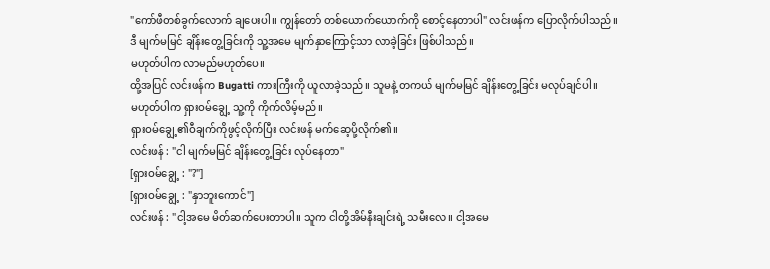"ကော်ဖီတစ်ခွက်လောက် ချပေးပါ။ ကျွန်တော် တစ်ယောက်ယောက်ကို စောင့်နေတာပါ" လင်းဖန်က ပြောလိုက်ပါသည်။
ဒီ မျက်မမြင် ချိန်းတွေ့ခြင်းကို သူ့အမေ မျက်နှာကြောင့်သာ လာခဲ့ခြင်း ဖြစ်ပါသည်။
မဟုတ်ပါက လာမည်မဟုတ်ပေ။
ထို့အပြင် လင်းဖန်က Bugatti ကားကြီးကို ယူလာခဲ့သည်။ သူမနဲ့ တကယ် မျက်မမြင် ချိန်းတွေ့ခြင်း မလုပ်ချင်ပါ။
မဟုတ်ပါက ရှားဝမ်ချွေ့ သူ့ကို ကိုက်လိမ့်မည်။
ရှားဝမ်ချွေ့၏ဝီချက်ကိုဖွင့်လိုက်ပြီး လင်းဖန် မက်ဆေ့ပို့လိုက်၏။
လင်းဖန် : "ငါ မျက်မမြင် ချိန်းတွေ့ခြင်း လုပ်နေတာ"
[ရှားဝမ်ချွေ့ : "?"]
[ရှားဝမ်ချွေ့ : "နှာဘူးကောင်"]
လင်းဖန် : "ငါ့အမေ မိတ်ဆက်ပေးတာပါ။ သူက ငါတို့အိမ်နီးချင်းရဲ့ သမီးလေ။ ငါ့အမေ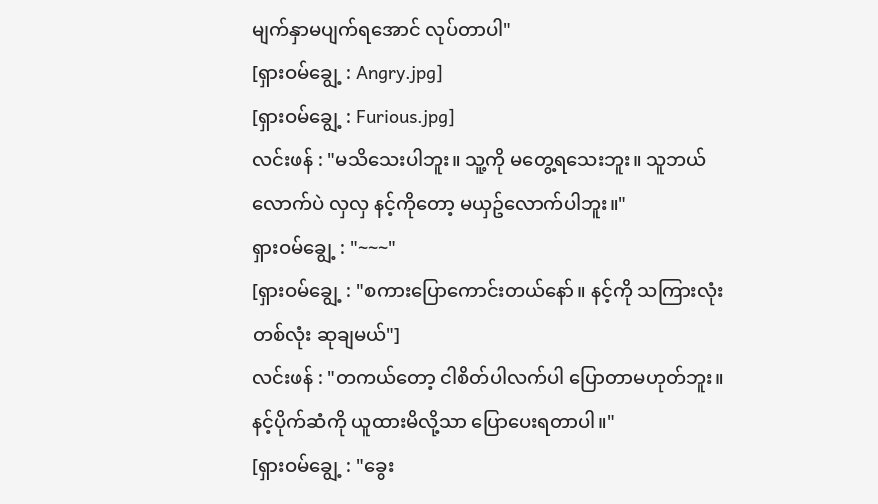မျက်နှာမပျက်ရအောင် လုပ်တာပါ"
[ရှားဝမ်ချွေ့ : Angry.jpg]
[ရှားဝမ်ချွေ့ : Furious.jpg]
လင်းဖန် : "မသိသေးပါဘူး။ သူ့ကို မတွေ့ရသေးဘူး။ သူဘယ်လောက်ပဲ လှလှ နင့်ကိုတော့ မယှဥ်လောက်ပါဘူး။"
ရှားဝမ်ချွေ့ : "~~~"
[ရှားဝမ်ချွေ့ : "စကားပြောကောင်းတယ်နော်။ နင့်ကို သကြားလုံးတစ်လုံး ဆုချမယ်"]
လင်းဖန် : "တကယ်တော့ ငါစိတ်ပါလက်ပါ ပြောတာမဟုတ်ဘူး။ နင့်ပိုက်ဆံကို ယူထားမိလို့သာ ပြောပေးရတာပါ။"
[ရှားဝမ်ချွေ့ : "ခွေး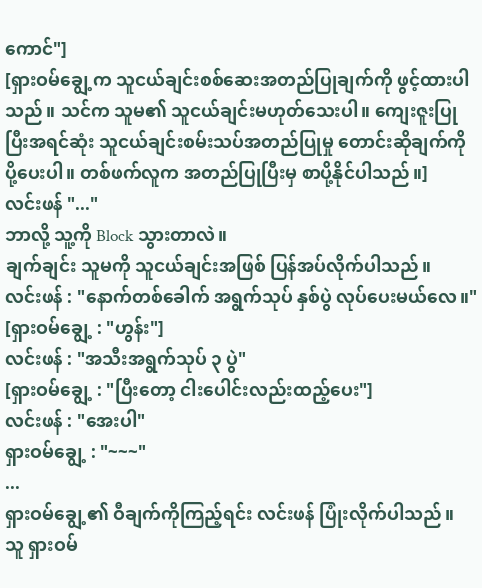ကောင်"]
[ရှားဝမ်ချွေ့က သူငယ်ချင်းစစ်ဆေးအတည်ပြုချက်ကို ဖွင့်ထားပါသည်။ သင်က သူမ၏ သူငယ်ချင်းမဟုတ်သေးပါ။ ကျေးဇူးပြုပြီးအရင်ဆုံး သူငယ်ချင်းစမ်းသပ်အတည်ပြုမှု တောင်းဆိုချက်ကို ပို့ပေးပါ။ တစ်ဖက်လူက အတည်ပြုပြီးမှ စာပို့နိုင်ပါသည်။]
လင်းဖန် "..."
ဘာလို့ သူ့ကို Block သွားတာလဲ။
ချက်ချင်း သူမကို သူငယ်ချင်းအဖြစ် ပြန်အပ်လိုက်ပါသည်။
လင်းဖန် : "နောက်တစ်ခေါက် အရွက်သုပ် နှစ်ပွဲ လုပ်ပေးမယ်လေ။"
[ရှားဝမ်ချွေ့ : "ဟွန်း"]
လင်းဖန် : "အသီးအရွက်သုပ် ၃ ပွဲ"
[ရှားဝမ်ချွေ့ : "ပြီးတော့ ငါးပေါင်းလည်းထည့်ပေး"]
လင်းဖန် : "အေးပါ"
ရှားဝမ်ချွေ့ : "~~~"
...
ရှားဝမ်ချွေ့၏ ဝီချက်ကိုကြည့်ရင်း လင်းဖန် ပြုံးလိုက်ပါသည်။
သူ ရှားဝမ်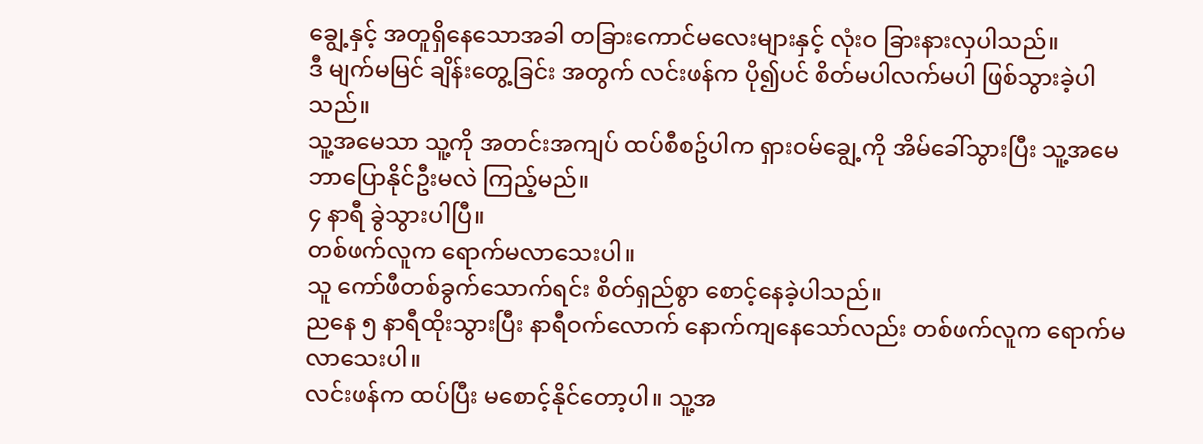ချွေ့နှင့် အတူရှိနေသောအခါ တခြားကောင်မလေးများနှင့် လုံးဝ ခြားနားလှပါသည်။
ဒီ မျက်မမြင် ချိန်းတွေ့ခြင်း အတွက် လင်းဖန်က ပို၍ပင် စိတ်မပါလက်မပါ ဖြစ်သွားခဲ့ပါသည်။
သူ့အမေသာ သူ့ကို အတင်းအကျပ် ထပ်စီစဥ်ပါက ရှားဝမ်ချွေ့ကို အိမ်ခေါ်သွားပြီး သူ့အမေ ဘာပြောနိုင်ဦးမလဲ ကြည့်မည်။
၄ နာရီ ခွဲသွားပါပြီ။
တစ်ဖက်လူက ရောက်မလာသေးပါ။
သူ ကော်ဖီတစ်ခွက်သောက်ရင်း စိတ်ရှည်စွာ စောင့်နေခဲ့ပါသည်။
ညနေ ၅ နာရီထိုးသွားပြီး နာရီဝက်လောက် နောက်ကျနေသော်လည်း တစ်ဖက်လူက ရောက်မလာသေးပါ။
လင်းဖန်က ထပ်ပြီး မစောင့်နိုင်တော့ပါ။ သူ့အ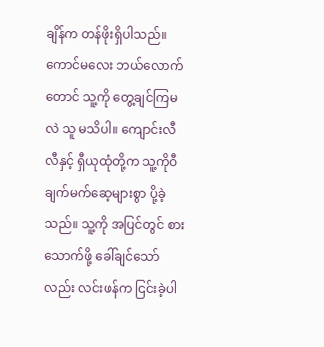ချိန်က တန်ဖိုးရှိပါသည်။
ကောင်မလေး ဘယ်လောက်တောင် သူ့ကို တွေ့ချင်ကြမလဲ သူ မသိပါ။ ကျောင်းလီလီနှင့် ရှီယုထုံတို့က သူ့ကိုဝီချက်မက်ဆေ့များစွာ ပို့ခဲ့သည်။ သူ့ကို အပြင်တွင် စားသောက်ဖို့ ခေါ်ချင်သော်လည်း လင်းဖန်က ငြင်းခဲ့ပါ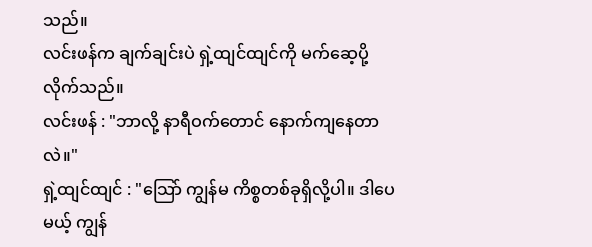သည်။
လင်းဖန်က ချက်ချင်းပဲ ရှဲ့ထျင်ထျင်ကို မက်ဆေ့ပို့လိုက်သည်။
လင်းဖန် : "ဘာလို့ နာရီဝက်တောင် နောက်ကျနေတာလဲ။"
ရှဲ့ထျင်ထျင် : "သြော် ကျွန်မ ကိစ္စတစ်ခုရှိလို့ပါ။ ဒါပေမယ့် ကျွန်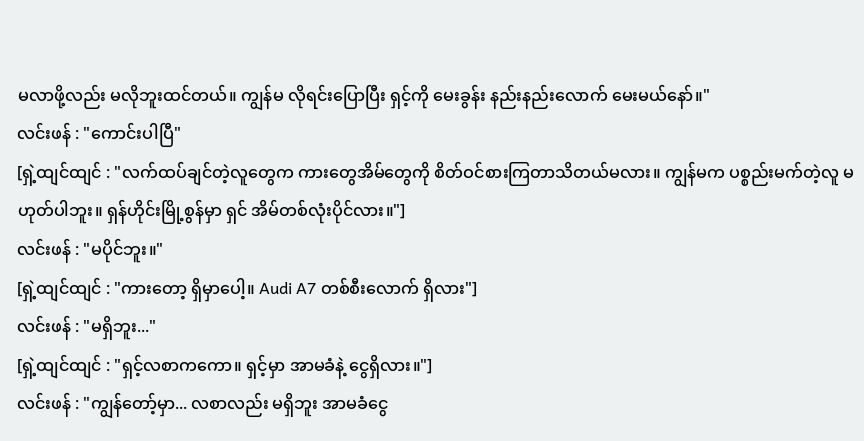မလာဖို့လည်း မလိုဘူးထင်တယ်။ ကျွန်မ လိုရင်းပြောပြီး ရှင့်ကို မေးခွန်း နည်းနည်းလောက် မေးမယ်နော်။"
လင်းဖန် : "ကောင်းပါပြီ"
[ရှဲ့ထျင်ထျင် : "လက်ထပ်ချင်တဲ့လူတွေက ကားတွေအိမ်တွေကို စိတ်ဝင်စားကြတာသိတယ်မလား။ ကျွန်မက ပစ္စည်းမက်တဲ့လူ မဟုတ်ပါဘူး။ ရှန်ဟိုင်းမြို့စွန်မှာ ရှင် အိမ်တစ်လုံးပိုင်လား။"]
လင်းဖန် : "မပိုင်ဘူး။"
[ရှဲ့ထျင်ထျင် : "ကားတော့ ရှိမှာပေါ့။ Audi A7 တစ်စီးလောက် ရှိလား"]
လင်းဖန် : "မရှိဘူး..."
[ရှဲ့ထျင်ထျင် : "ရှင့်လစာကကော။ ရှင့်မှာ အာမခံနဲ့ ငွေရှိလား။"]
လင်းဖန် : "ကျွန်တော့်မှာ... လစာလည်း မရှိဘူး အာမခံငွေ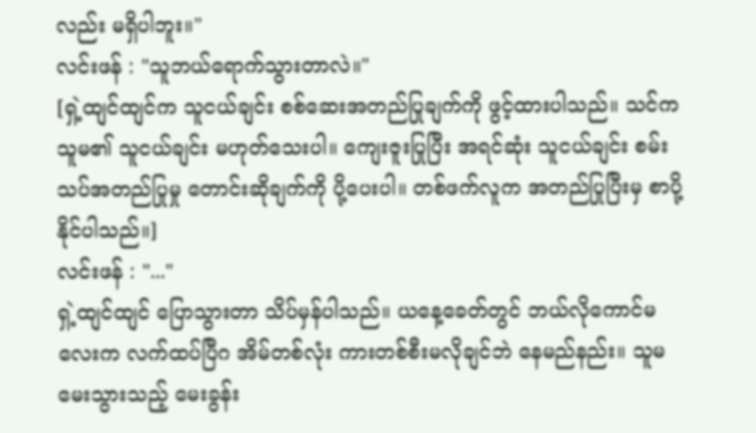လည်း မရှိပါဘူး။"
လင်းဖန် : "သူဘယ်ရောက်သွားတာလဲ။"
[ရှဲ့ထျင်ထျင်က သူငယ်ချင်း စစ်ဆေးအတည်ပြုချက်ကို ဖွင့်ထားပါသည်။ သင်က သူမ၏ သူငယ်ချင်း မဟုတ်သေးပါ။ ကျေးဇူးပြုပြီး အရင်ဆုံး သူငယ်ချင်း စမ်းသပ်အတည်ပြုမှု တောင်းဆိုချက်ကို ပို့ပေးပါ။ တစ်ဖက်လူက အတည်ပြုပြီးမှ စာပို့နိုင်ပါသည်။]
လင်းဖန် : "..."
ရှဲ့ထျင်ထျင် ပြောသွားတာ သိပ်မှန်ပါသည်။ ယနေ့ခေတ်တွင် ဘယ်လိုကောင်မလေးက လက်ထပ်ပြီဂ အိမ်တစ်လုံး ကားတစ်စီးမလိုချင်ဘဲ နေမည်နည်း။ သူမ မေးသွားသည့် မေးခွန်း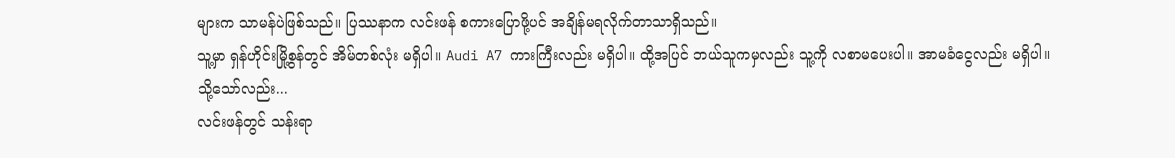များက သာမန်ပဲဖြစ်သည်။ ပြဿနာက လင်းဖန် စကားပြောဖို့ပင် အချိန်မရလိုက်တာသာရှိသည်။
သူ့မှာ ရှန်ဟိုင်းမြို့စွန်တွင် အိမ်တစ်လုံး မရှိပါ။ Audi A7 ကားကြီးလည်း မရှိပါ။ ထို့အပြင် ဘယ်သူကမှလည်း သူ့ကို လစာမပေးပါ။ အာမခံငွေလည်း မရှိပါ။
သို့သော်လည်း...
လင်းဖန်တွင် သန်းရာ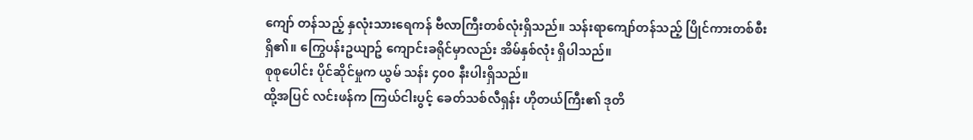ကျော် တန်သည့် နှလုံးသားရေကန် ဗီလာကြီးတစ်လုံးရှိသည်။ သန်းရာကျော်တန်သည့် ပြိုင်ကားတစ်စီး ရှိ၏။ ကြွေပန်းဥယျာဥ် ကျောင်းခရိုင်မှာလည်း အိမ်နှစ်လုံး ရှိပါသည်။
စုစုပေါင်း ပိုင်ဆိုင်မှုက ယွမ် သန်း ၄၀၀ နီးပါးရှိသည်။
ထို့အပြင် လင်းဖန်က ကြယ်ငါးပွင့် ခေတ်သစ်လီရှန်း ဟိုတယ်ကြီး၏ ဒုတိ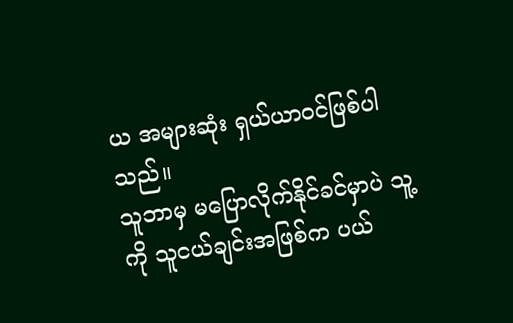ယ အများဆုံး ရှယ်ယာဝင်ဖြစ်ပါသည်။
သူဘာမှ မပြောလိုက်နိုင်ခင်မှာပဲ သူ့ကို သူငယ်ချင်းအဖြစ်က ပယ်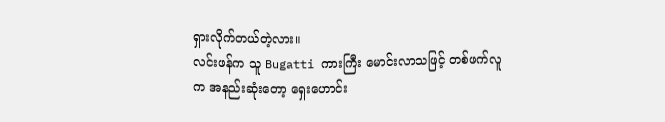ရှားလိုက်တယ်တဲ့လား။
လင်းဖန်က သူ Bugatti ကားကြီး မောင်းလာသဖြင့် တစ်ဖက်လူက အနည်းဆုံးတော့ ရှေးဟောင်း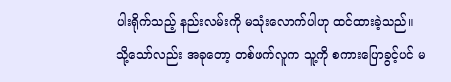ပါးရိုက်သည့် နည်းလမ်းကို မသုံးလောက်ပါဟု ထင်ထားခဲ့သည်။
သို့သော်လည်း အခုတော့ တစ်ဖက်လူက သူ့ကို စကားပြောခွင့်ပင် မ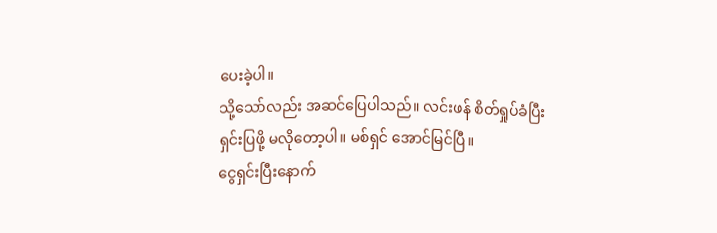ပေးခဲ့ပါ။
သို့သော်လည်း အဆင်ပြေပါသည်။ လင်းဖန် စိတ်ရှုပ်ခံပြီး ရှင်းပြဖို့ မလိုတော့ပါ။ မစ်ရှင် အောင်မြင်ပြီ။
ငွေရှင်းပြီးနောက်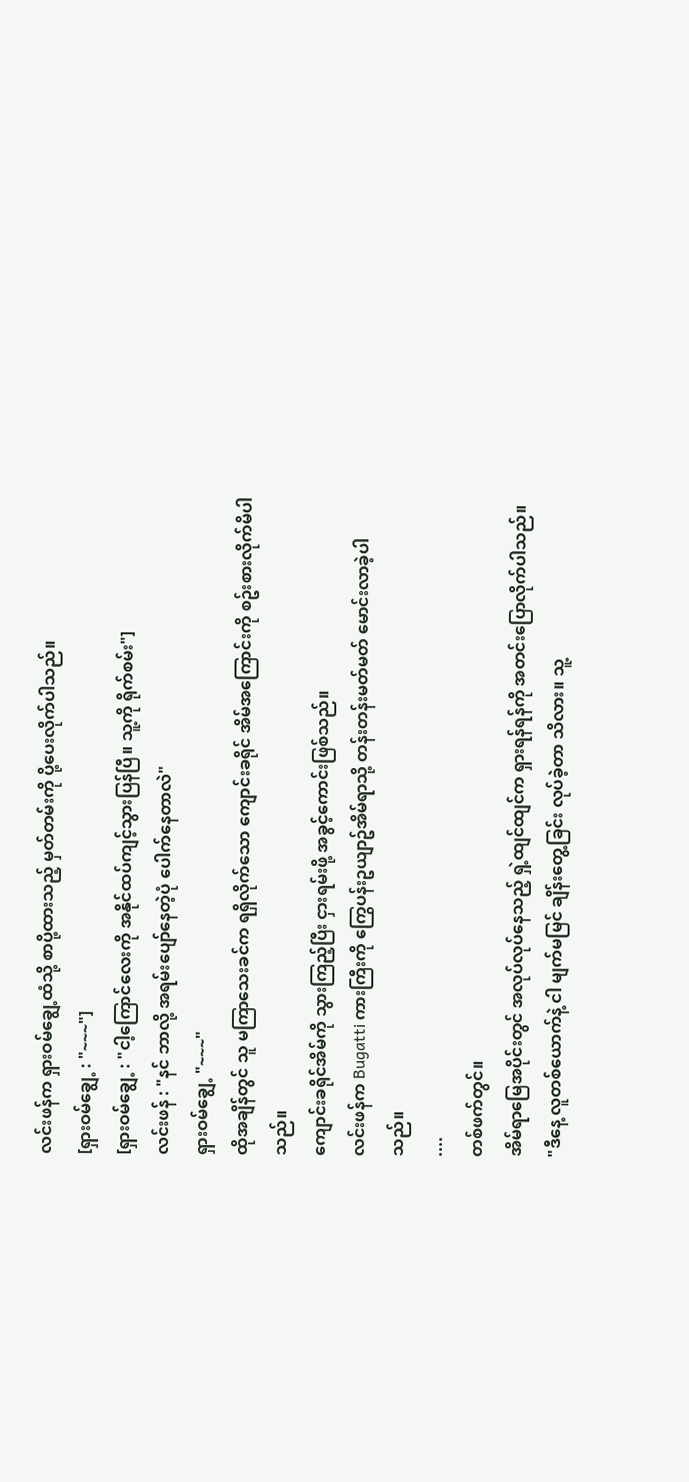လင်းဖန်က ရှားဝမ်ချွေ့ထံသို့ စာပို့ထားသည့် မှတ်တမ်းကို ပို့ပေးလိုက်ပါသည်။
[ရှားဝမ်ချွေ့ : "~~~"]
[ရှားဝမ်ချွေ့ : "ငါ့ကြောင်လေးကို အနိုင်ထပ်ကျင့်သွားပြန်ပြီ။ သူ့ကို ရိုက်စမ်း"]
လင်းဖန် : "နင် ဘာလို့ အရမ်းပျော်နေတဲ့ပုံ ပေါက်နေတာလဲ"
ရှားဝမ်ချွေ့ "~~~"
ထိုအချိန်တွင် သူ မကြာသေးခင်က ရရှိလိုက်သော ကျောင်းခရိုင် အိမ်အကြောင်းကို စဥ်းစားလိုက်မိပါသည်။
ကျောင်းခရိုင်အိမ်ကို သွားကြည့်ပြီး ငှားရမ်းဖို့ အခွင့်ကောင်းဖြစ်သည်။
လင်းဖန်က Bugatti ကားကြီးကို ကြွေပန်းဥယျာဥ်အိမ်ရာသို့ တန်းတန်းမတ်မတ် မောင်းလာခဲ့ပါသည်။
....
တစ်ဖက်တွင်။
အိမ်ရာမြေအပိုင်းတွင် အလုပ်လုပ်နေသည့် ရှဲ့ထျင်ထျင်က ရှားရန်ရန်ကို အတင်းပြောလိုက်ပါသည်။ "ဒီနေ့ လူတစ်ယောက်နဲ့ ငါ မျက်မမြင် ချိန်းတွေ့ခြင်း လုပ်ခဲ့တာ သိလား။ သူ့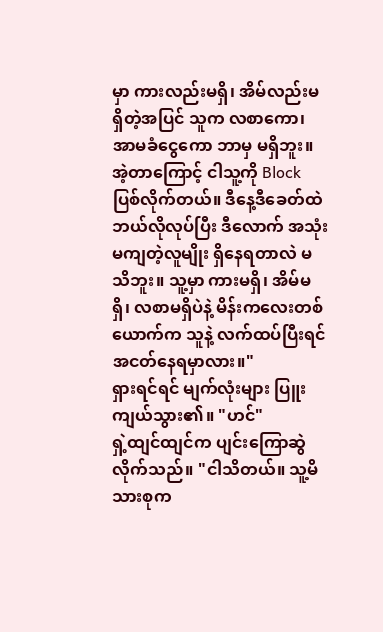မှာ ကားလည်းမရှိ၊ အိမ်လည်းမရှိတဲ့အပြင် သူက လစာကော၊ အာမခံငွေကော ဘာမှ မရှိဘူး။ အဲ့တာကြောင့် ငါသူ့ကို Block ပြစ်လိုက်တယ်။ ဒီနေ့ဒီခေတ်ထဲ ဘယ်လိုလုပ်ပြီး ဒီလောက် အသုံးမကျတဲ့လူမျိုး ရှိနေရတာလဲ မသိဘူး။ သူ့မှာ ကားမရှိ၊ အိမ်မရှိ၊ လစာမရှိပဲနဲ့ မိန်းကလေးတစ်ယောက်က သူနဲ့ လက်ထပ်ပြီးရင် အငတ်နေရမှာလား။"
ရှားရင်ရင် မျက်လုံးများ ပြူးကျယ်သွား၏။ "ဟင်"
ရှဲ့ထျင်ထျင်က ပျင်းကြောဆွဲလိုက်သည်။ "ငါသိတယ်။ သူ့မိသားစုက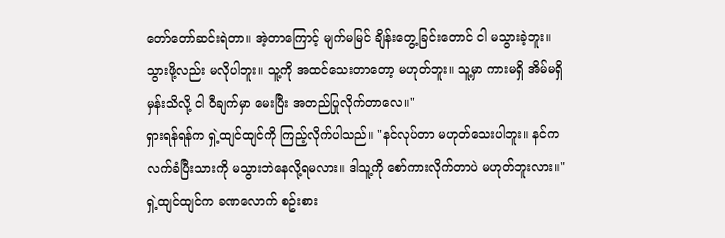တော်တော်ဆင်းရဲတာ။ အဲ့တာကြောင့် မျက်မမြင် ချိန်းတွေ့ခြင်းတောင် ငါ မသွားခဲ့ဘူး။ သွားဖို့လည်း မလိုပါဘူး။ သူ့ကို အထင်သေးတာတော့ မဟုတ်ဘူး။ သူ့မှာ ကားမရှိ အိမ်မရှိမှန်းသိလို့ ငါ ဝီချက်မှာ မေးပြီး အတည်ပြုလိုက်တာလေ။"
ရှားရန်ရန်က ရှဲ့ထျင်ထျင်ကို ကြည့်လိုက်ပါသည်။ "နင်လုပ်တာ မဟုတ်သေးပါဘူး။ နင်က လက်ခံပြီးသားကို မသွားဘဲနေလို့ရမလား။ ဒါသူ့ကို စော်ကားလိုက်တာပဲ မဟုတ်ဘူးလား။"
ရှဲ့ထျင်ထျင်က ခဏလောက် စဥ်းစား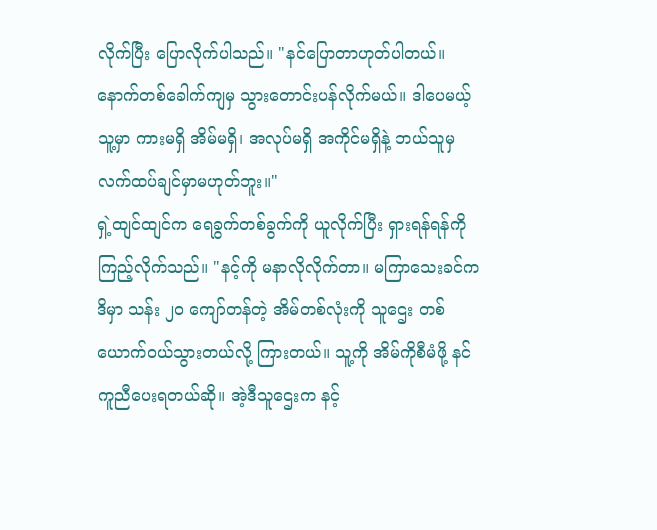လိုက်ပြီး ပြောလိုက်ပါသည်။ "နင်ပြောတာဟုတ်ပါတယ်။ နောက်တစ်ခေါက်ကျမှ သွားတောင်းပန်လိုက်မယ်။ ဒါပေမယ့် သူ့မှာ ကားမရှိ အိမ်မရှိ၊ အလုပ်မရှိ အကိုင်မရှိနဲ့ ဘယ်သူမှ လက်ထပ်ချင်မှာမဟုတ်ဘူး။"
ရှဲ့ထျင်ထျင်က ရေခွက်တစ်ခွက်ကို ယူလိုက်ပြီး ရှားရန်ရန်ကို ကြည့်လိုက်သည်။ "နင့်ကို မနာလိုလိုက်တာ။ မကြာသေးခင်က ဒိမှာ သန်း ၂၀ ကျော်တန်တဲ့ အိမ်တစ်လုံးကို သူဌေး တစ်ယောက်ဝယ်သွားတယ်လို့ ကြားတယ်။ သူ့ကို အိမ်ကိုစီမံဖို့ နင်ကူညီပေးရတယ်ဆို။ အဲ့ဒီသူဌေးက နင့်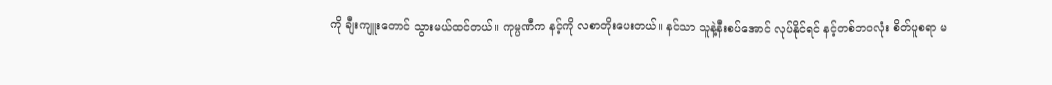ကို ချီးကျူးတောင် သွားမယ်ထင်တယ်။ ကုမ္ပဏီက နင့်ကို လစာတိုးပေးတယ်။ နင်သာ သူနဲ့နီးစပ်အောင် လုပ်နိုင်ရင် နင့်တစ်ဘဝလုံး စိတ်ပူစရာ မ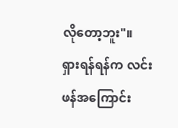လိုတော့ဘူး"။
ရှားရန်ရန်က လင်းဖန်အကြောင်း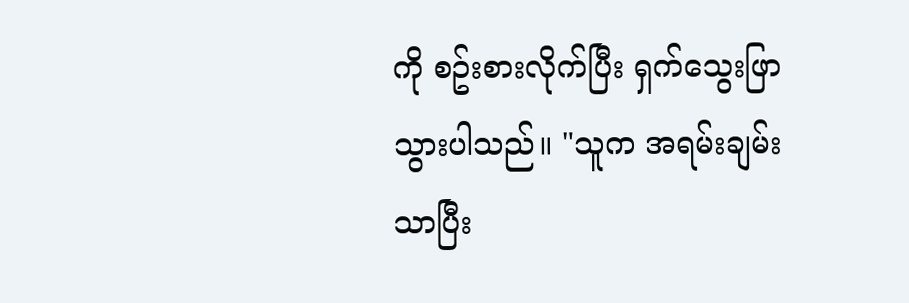ကို စဥ်းစားလိုက်ပြီး ရှက်သွေးဖြာသွားပါသည်။ "သူက အရမ်းချမ်းသာပြီး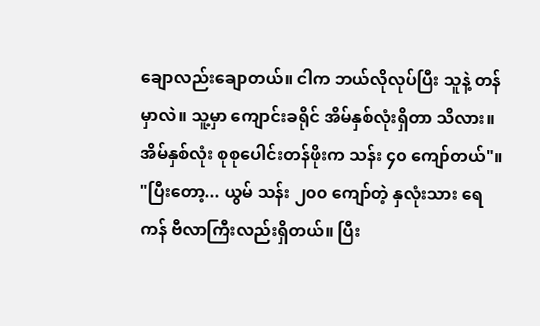ချောလည်းချောတယ်။ ငါက ဘယ်လိုလုပ်ပြီး သူနဲ့ တန်မှာလဲ။ သူ့မှာ ကျောင်းခရိုင် အိမ်နှစ်လုံးရှိတာ သိလား။ အိမ်နှစ်လုံး စုစုပေါင်းတန်ဖိုးက သန်း ၄၀ ကျော်တယ်"။
"ပြီးတော့... ယွမ် သန်း ၂၀၀ ကျော်တဲ့ နှလုံးသား ရေကန် ဗီလာကြီးလည်းရှိတယ်။ ပြီး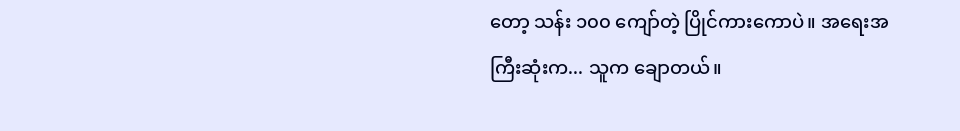တော့ သန်း ၁၀၀ ကျော်တဲ့ ပြိုင်ကားကောပဲ။ အရေးအကြီးဆုံးက... သူက ချောတယ်။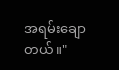အရမ်းချောတယ်။"